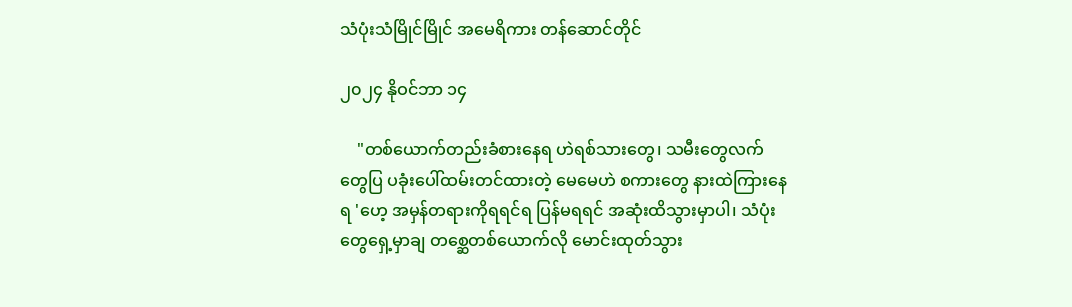သံပုံးသံမြိုင်မြိုင် အမေရိကား တန်ဆောင်တိုင်

၂၀၂၄ နိုဝင်ဘာ ၁၄

    "တစ်ယောက်တည်းခံစားနေရ ဟဲရစ်သားတွေ၊ သမီးတွေလက်တွေပြ ပခုံးပေါ်ထမ်းတင်ထားတဲ့ မေမေဟဲ စကားတွေ နားထဲကြားနေရ 'ဟေ့ အမှန်တရားကိုရရင်ရ ပြန်မရရင် အဆုံးထိသွားမှာပါ၊ သံပုံးတွေရှေ့မှာချ တစ္ဆေတစ်ယောက်လို မောင်းထုတ်သွား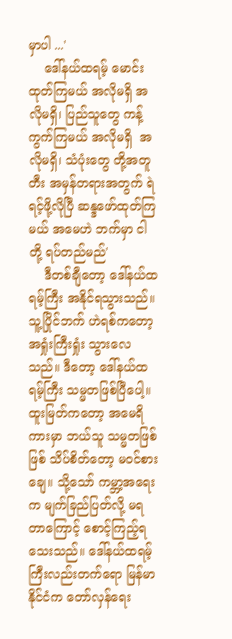မှာပါ ...'
    ဒေါ်နယ်ထရမ့် မောင်းထုတ်ကြမယ် အလိုမရှိ အလိုမရှိ၊ ပြည်သူတွေ ကန့်ကွက်ကြမယ် အလိုမရှိ  အလိုမရှိ၊ သံပုံးတွေ တို့အတူတီး အမှန်တရားအတွက် ရဲရင့်ဖို့လိုပြီ ဆန္ဒဖော်ထုတ်ကြမယ် အမေဟဲ ဘက်မှာ ငါတို့ ရပ်တည်မည်'
    ဒီတစ်ချီတော့ ဒေါ်နယ်ထရမ့်ကြီး အနိုင်ရသွားသည်။ သူ့ပြိုင်ဘက် ဟဲရစ်ကတော့ အရှုံးကြီးရှုံး သွားလေသည်။ ဒီတော့ ဒေါ်နယ်ထရမ့်ကြီး သမ္မတဖြစ်ပြီပေါ့။ထူးမြတ်ကတော့ အမေရိကားမှာ ဘယ်သူ သမ္မတဖြစ်ဖြစ် သိပ်စိတ်တော့ မဝင်စားချေ။ သို့သော် ကမ္ဘာ့အရေးက မျက်ခြည်ပြတ်လို့ မရတာကြောင့် စောင့်ကြည့်ရသေးသည်။ ဒေါ်နယ်ထရမ့်ကြီးလည်းတက်ရော မြန်မာနိုင်ငံက တော်လှန်ရေး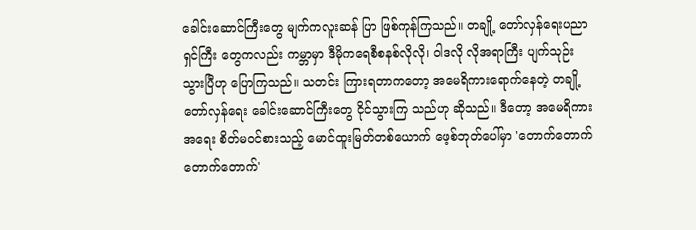ခေါင်းဆောင်ကြီးတွေ မျက်ကလူးဆန် ပြာ ဖြစ်ကုန်ကြသည်။ တချို့ တော်လှန်ရေးပညာရှင်ကြီး တွေကလည်း ကမ္ဘာမှာ ဒီမိုကရေစီစနစ်လိုလို၊ ဝါဒလို လိုအရာကြီး ပျက်သုဉ်းသွားပြီဟု ပြောကြသည်။ သတင်း ကြားရတာကတော့ အမေရိကားရောက်နေတဲ့ တချို့ တော်လှန်ရေး ခေါင်းဆောင်ကြီးတွေ ငိုင်သွားကြ သည်ဟု ဆိုသည်။ ဒီတော့ အမေရိကားအရေး စိတ်မဝင်စားသည့် မောင်ထူးမြတ်တစ်ယောက် ဖေ့စ်ဘုတ်ပေါ်မှာ 'တောက်တောက် တောက်တောက်'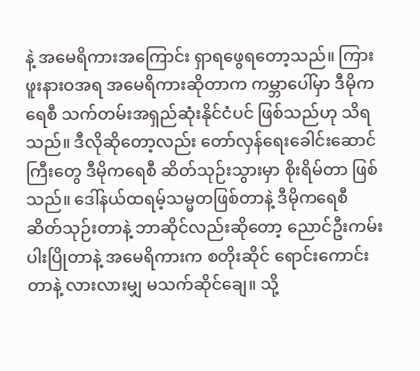နဲ့ အမေရိကားအကြောင်း ရှာရဖွေရတော့သည်။ ကြားဖူးနားဝအရ အမေရိကားဆိုတာက ကမ္ဘာပေါ်မှာ ဒီမိုကရေစီ သက်တမ်းအရှည်ဆုံးနိုင်ငံပင် ဖြစ်သည်ဟု သိရသည်။ ဒီလိုဆိုတော့လည်း တော်လှန်ရေးခေါင်းဆောင်ကြီးတွေ ဒီမိုကရေစီ ဆိတ်သုဉ်းသွားမှာ စိုးရိမ်တာ ဖြစ်သည်။ ဒေါ်နယ်ထရမ့်သမ္မတဖြစ်တာနဲ့ ဒီမိုကရေစီ ဆိတ်သုဉ်းတာနဲ့ ဘာဆိုင်လည်းဆိုတော့ ညောင်ဦးကမ်းပါးပြိုတာနဲ့ အမေရိကားက စတိုးဆိုင် ရောင်းကောင်းတာနဲ့ လားလားမျှ မသက်ဆိုင်ချေ။ သို့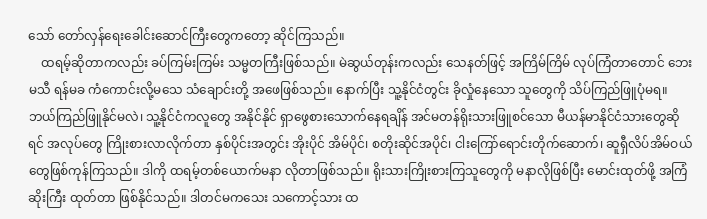သော် တော်လှန်ရေးခေါင်းဆောင်ကြီးတွေကတော့ ဆိုင်ကြသည်။
    ထရမ့်ဆိုတာကလည်း ခပ်ကြမ်းကြမ်း သမ္မတကြီးဖြစ်သည်။ မဲဆွယ်တုန်းကလည်း သေနတ်ဖြင့် အကြိမ်ကြိမ် လုပ်ကြံတာတောင် ဘေးမသီ ရန်မခ ကံကောင်းလို့မသေ သံချောင်းတို့ အဖေဖြစ်သည်။ နောက်ပြီး သူ့နိုင်ငံတွင်း ခိုလှုံနေသော သူတွေကို သိပ်ကြည်ဖြူပုံမရ။ ဘယ်ကြည်ဖြူနိုင်မလဲ၊ သူ့နိုင်ငံကလူတွေ အနိုင်နိုင် ရှာဖွေစားသောက်နေရချိန် အင်မတန်ရိုးသားဖြူစင်သော မီယန်မာနိုင်ငံသားတွေဆိုရင် အလုပ်တွေ ကြိုးစားလာလိုက်တာ နှစ်ပိုင်းအတွင်း အိုးပိုင် အိမ်ပိုင်၊ စတိုးဆိုင်အပိုင်၊ ငါးကြော်ရောင်းတိုက်ဆောက်၊ ဆူရှီလိပ်အိမ်ဝယ်တွေဖြစ်ကုန်ကြသည်။ ဒါကို ထရမ့်တစ်ယောက်မနာ လိုတာဖြစ်သည်။ ရိုးသားကြိုးစားကြသူတွေကို မနာလိုဖြစ်ပြီး မောင်းထုတ်ဖို့ အကြံဆိုးကြီး ထုတ်တာ ဖြစ်နိုင်သည်။ ဒါတင်မကသေး သကောင့်သား ထ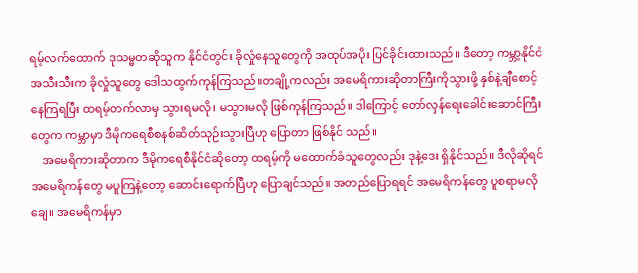ရမ့်လက်ထောက် ဒုသမ္မတဆိုသူက နိုင်ငံတွင်း ခိုလှုံနေသူတွေကို အထုပ်အပိုး ပြင်ခိုင်းထားသည်။ ဒီတော့ ကမ္ဘာ့နိုင်ငံ အသီးသီးက ခိုလှုံသူတွေ ဒေါသထွက်ကုန်ကြသည်။တချို့ကလည်း အမေရိကားဆိုတာကြီးကိုသွားဖို့ နှစ်နဲ့ချီစောင့်နေကြရပြီး ထရမ့်တက်လာမှ သွားရမလို၊ မသွားမလို ဖြစ်ကုန်ကြသည်။ ဒါကြောင့် တော်လှန်ရေးခေါင်းဆောင်ကြီးတွေက ကမ္ဘာမှာ ဒီမိုကရေစီစနစ်ဆိတ်သုဉ်းသွားပြီဟု ပြောတာ ဖြစ်နိုင် သည်။
    အမေရိကားဆိုတာက ဒီမိုကရေစီနိုင်ငံဆိုတော့ ထရမ့်ကို မထောက်ခံသူတွေလည်း ဒုနဲ့ဒေး ရှိနိုင်သည်။ ဒီလိုဆိုရင် အမေရိကန်တွေ မပူကြနဲ့တော့ ဆောင်းရောက်ပြီဟု ပြောချင်သည်။ အတည်ပြောရရင် အမေရိကန်တွေ ပူစရာမလိုချေ။ အမေရိကန်မှာ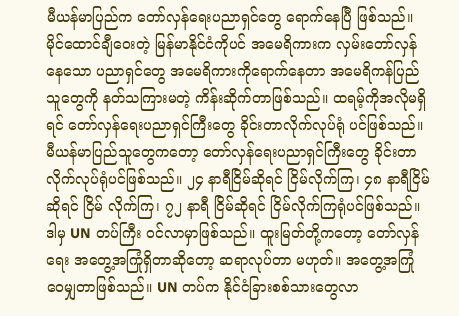မီယန်မာပြည်က တော်လှန်ရေးပညာရှင်တွေ ရောက်နေပြီ ဖြစ်သည်။ မိုင်ထောင်ချီဝေးတဲ့ မြန်မာနိုင်ငံကိုပင် အမေရိကားက လှမ်းတော်လှန်နေသော ပညာရှင်တွေ အမေရိကားကိုရောက်နေတာ အမေရိကန်ပြည်သူတွေကို နတ်သကြားမတဲ့ ကိန်းဆိုက်တာဖြစ်သည်။ ထရမ့်ကိုအလိုမရှိရင် တော်လှန်ရေးပညာရှင်ကြီးတွေ ခိုင်းတာလိုက်လုပ်ရုံ ပင်ဖြစ်သည်။ မီယန်မာပြည်သူတွေကတော့ တော်လှန်ရေးပညာရှင်ကြီးတွေ ခိုင်းတာလိုက်လုပ်ရုံပင်ဖြစ်သည်။ ၂၄ နာရီငြိမ်ဆိုရင် ငြိမ်လိုက်ကြ၊ ၄၈ နာရီငြိမ်ဆိုရင် ငြိမ် လိုက်ကြ၊ ၇၂ နာရီ ငြိမ်ဆိုရင် ငြိမ်လိုက်ကြရုံပင်ဖြစ်သည်။ ဒါမှ UN တပ်ကြီး ဝင်လာမှာဖြစ်သည်။ ထူးမြတ်တို့ကတော့ တော်လှန်ရေး အတွေ့အကြုံရှိတာဆိုတော့ ဆရာလုပ်တာ မဟုတ်။ အတွေ့အကြုံ ဝေမျှတာဖြစ်သည်။ UN တပ်က နိုင်ငံခြားစစ်သားတွေလာ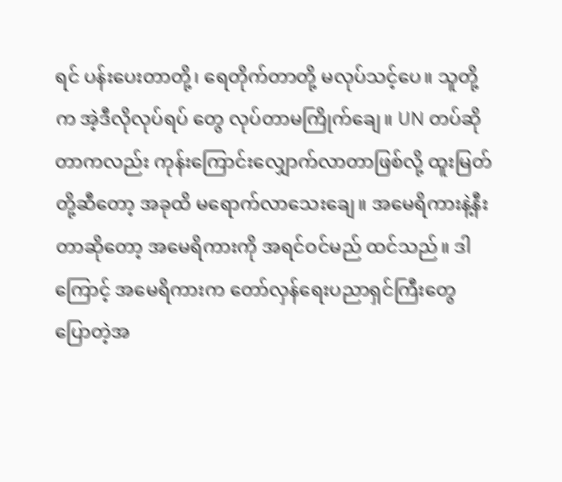ရင် ပန်းပေးတာတို့၊ ရေတိုက်တာတို့ မလုပ်သင့်ပေ။ သူတို့က အဲ့ဒီလိုလုပ်ရပ် တွေ လုပ်တာမကြိုက်ချေ။ UN တပ်ဆိုတာကလည်း ကုန်းကြောင်းလျှောက်လာတာဖြစ်လို့ ထူးမြတ်တို့ဆီတော့ အခုထိ မရောက်လာသေးချေ။ အမေရိကားနဲ့နီးတာဆိုတော့ အမေရိကားကို အရင်ဝင်မည် ထင်သည်။ ဒါကြောင့် အမေရိကားက တော်လှန်ရေးပညာရှင်ကြီးတွေ ပြောတဲ့အ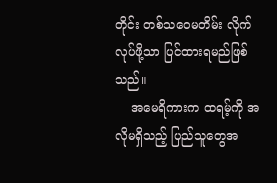တိုင်း တစ်သဝေမတိမ်း လိုက်လုပ်ဖို့သာ ပြင်ထားရမည်ဖြစ်သည်။
    အမေရိကားက ထရမ့်ကို အလိုမရှိသည့် ပြည်သူတွေအ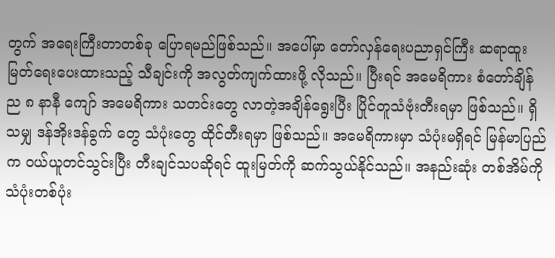တွက် အရေးကြီးတာတစ်ခု ပြောရမည်ဖြစ်သည်။ အပေါ်မှာ တော်လှန်ရေးပညာရှင်ကြီး ဆရာထူး မြတ်ရေးပေးထားသည့် သီချင်းကို အလွတ်ကျက်ထားဖို့ လိုသည်။ ပြီးရင် အမေရိကား စံတော်ချိန် ည ၈ နာနီ ကျော် အမေရိကား သတင်းတွေ လာတဲ့အချိန်ရွေးပြီး ပြိုင်တူသံဗုံးတီးရမှာ ဖြစ်သည်။ ရှိသမျှ ဒန်အိုးဒန်ခွက် တွေ သံပုံးတွေ ထိုင်တီးရမှာ ဖြစ်သည်။ အမေရိကားမှာ သံပုံးမရှိရင် မြန်မာပြည်က ဝယ်ယူတင်သွင်းပြီး တီးချင်သပဆိုရင် ထူးမြတ်ကို ဆက်သွယ်နိုင်သည်။ အနည်းဆုံး တစ်အိမ်ကို သံပုံးတစ်ပုံး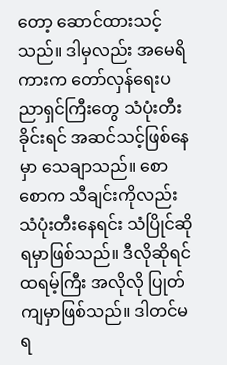တော့ ဆောင်ထားသင့် သည်။ ဒါမှလည်း အမေရိကားက တော်လှန်ရေးပညာရှင်ကြီးတွေ သံပုံးတီးခိုင်းရင် အဆင်သင့်ဖြစ်နေမှာ သေချာသည်။ စောစောက သီချင်းကိုလည်း သံပုံးတီးနေရင်း သံပြိုင်ဆို ရမှာဖြစ်သည်။ ဒီလိုဆိုရင် ထရမ့်ကြီး အလိုလို ပြုတ်ကျမှာဖြစ်သည်။ ဒါတင်မရ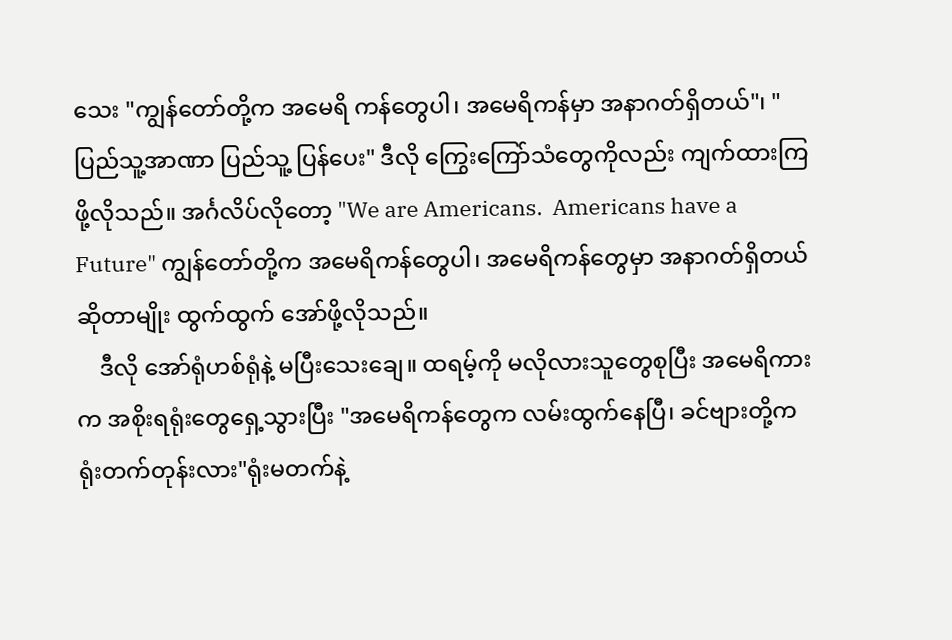သေး "ကျွန်တော်တို့က အမေရိ ကန်တွေပါ၊ အမေရိကန်မှာ အနာဂတ်ရှိတယ်"၊ "ပြည်သူ့အာဏာ ပြည်သူ့ ပြန်ပေး" ဒီလို ကြွေးကြော်သံတွေကိုလည်း ကျက်ထားကြဖို့လိုသည်။ အင်္ဂလိပ်လိုတော့ "We are Americans.  Americans have a Future" ကျွန်တော်တို့က အမေရိကန်တွေပါ၊ အမေရိကန်တွေမှာ အနာဂတ်ရှိတယ်ဆိုတာမျိုး ထွက်ထွက် အော်ဖို့လိုသည်။
    ဒီလို အော်ရုံဟစ်ရုံနဲ့ မပြီးသေးချေ။ ထရမ့်ကို မလိုလားသူတွေစုပြီး အမေရိကားက အစိုးရရုံးတွေရှေ့သွားပြီး "အမေရိကန်တွေက လမ်းထွက်နေပြီ၊ ခင်ဗျားတို့က ရုံးတက်တုန်းလား"ရုံးမတက်နဲ့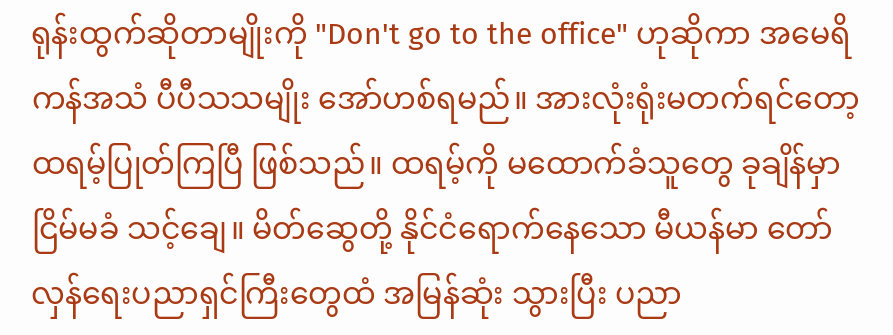ရုန်းထွက်ဆိုတာမျိုးကို "Don't go to the office" ဟုဆိုကာ အမေရိကန်အသံ ပီပီသသမျိုး အော်ဟစ်ရမည်။ အားလုံးရုံးမတက်ရင်တော့ ထရမ့်ပြုတ်ကြပြီ ဖြစ်သည်။ ထရမ့်ကို မထောက်ခံသူတွေ ခုချိန်မှာ ငြိမ်မခံ သင့်ချေ။ မိတ်ဆွေတို့ နိုင်ငံရောက်နေသော မီယန်မာ တော်လှန်ရေးပညာရှင်ကြီးတွေထံ အမြန်ဆုံး သွားပြီး ပညာ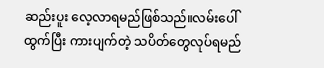ဆည်းပူး လေ့လာရမည်ဖြစ်သည်။လမ်းပေါ်ထွက်ပြီး ကားပျက်တဲ့ သပိတ်တွေလုပ်ရမည်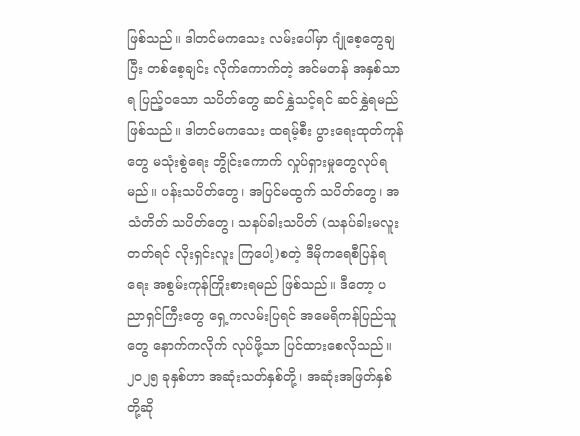ဖြစ်သည်။ ဒါတင်မကသေး လမ်းပေါ်မှာ ဂျုံစေ့တွေချပြီး တစ်စေ့ချင်း လိုက်ကောက်တဲ့ အင်မတန် အနှစ်သာရ ပြည့်ဝသော သပိတ်တွေ ဆင်နွှဲသင့်ရင် ဆင်နွှဲရမည်ဖြစ်သည်။ ဒါတင်မကသေး ထရမ့်စီး ပွားရေးထုတ်ကုန်တွေ မသုံးစွဲရေး ဘွိုင်းကောက် လှုပ်ရှားမှုတွေလုပ်ရမည်။ ပန်းသပိတ်တွေ၊ အပြင်မထွက် သပိတ်တွေ၊ အသံတိတ် သပိတ်တွေ၊ သနပ်ခါးသပိတ် (သနပ်ခါးမလူးတတ်ရင် လိုးရှင်းလူး ကြပေါ့)စတဲ့ ဒီမိုကရေစီပြန်ရရေး အစွမ်းကုန်ကြိုးစားရမည် ဖြစ်သည်။ ဒီတော့ ပညာရှင်ကြီးတွေ ရှေ့ကလမ်းပြရင် အမေရိကန်ပြည်သူတွေ နောက်ကလိုက် လုပ်ဖို့သာ ပြင်ထားစေလိုသည်။ ၂၀၂၅ ခုနှစ်ဟာ အဆုံးသတ်နှစ်တို့၊ အဆုံးအဖြတ်နှစ်တို့ဆို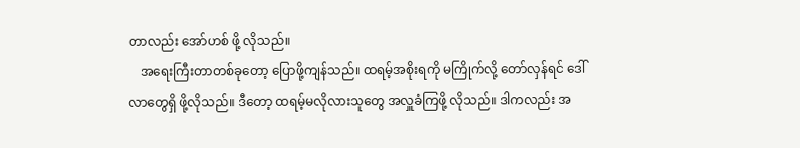တာလည်း အော်ဟစ် ဖို့ လိုသည်။
    အရေးကြီးတာတစ်ခုတော့ ပြောဖို့ကျန်သည်။ ထရမ့်အစိုးရကို မကြိုက်လို့ တော်လှန်ရင် ဒေါ်လာတွေရှိ ဖို့လိုသည်။ ဒီတော့ ထရမ့်မလိုလားသူတွေ အလှူခံကြဖို့ လိုသည်။ ဒါကလည်း အ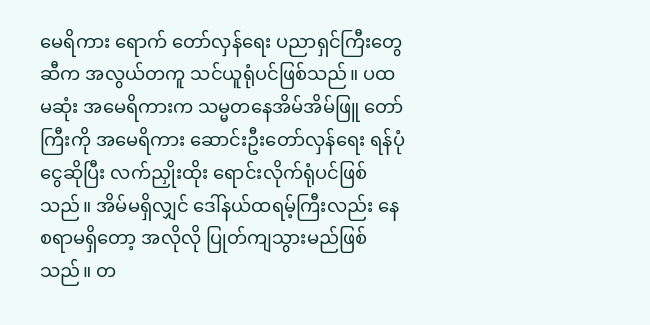မေရိကား ရောက် တော်လှန်ရေး ပညာရှင်ကြီးတွေဆီက အလွယ်တကူ သင်ယူရုံပင်ဖြစ်သည်။ ပထမဆုံး အမေရိကားက သမ္မတနေအိမ်အိမ်ဖြူ တော်ကြီးကို အမေရိကား ဆောင်းဦးတော်လှန်ရေး ရန်ပုံငွေဆိုပြီး လက်ညှိုးထိုး ရောင်းလိုက်ရုံပင်ဖြစ်သည်။ အိမ်မရှိလျှင် ဒေါ်နယ်ထရမ့်ကြီးလည်း နေစရာမရှိတော့ အလိုလို ပြုတ်ကျသွားမည်ဖြစ်သည်။ တ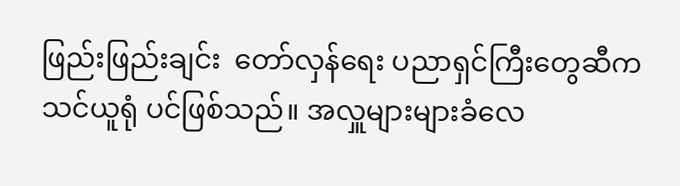ဖြည်းဖြည်းချင်း  တော်လှန်ရေး ပညာရှင်ကြီးတွေဆီက သင်ယူရုံ ပင်ဖြစ်သည်။ အလှူများများခံလေ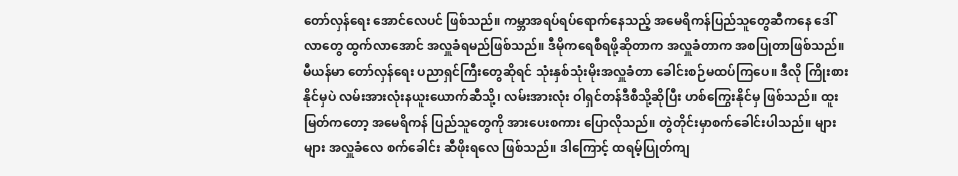တော်လှန်ရေး အောင်လေပင် ဖြစ်သည်။ ကမ္ဘာအရပ်ရပ်ရောက်နေသည့် အမေရိကန်ပြည်သူတွေဆီကနေ ဒေါ်လာတွေ ထွက်လာအောင် အလှူခံရမည်ဖြစ်သည်။ ဒီမိုကရေစီရဖို့ဆိုတာက အလှူခံတာက အစပြုတာဖြစ်သည်။ မီယန်မာ တော်လှန်ရေး ပညာရှင်ကြီးတွေဆိုရင် သုံးနှစ်သုံးမိုးအလှူခံတာ ခေါင်းစဉ်မထပ်ကြပေ။ ဒီလို ကြိုးစားနိုင်မှပဲ လမ်းအားလုံးနယူးယောက်ဆီသို့၊ လမ်းအားလုံး ဝါရှင်တန်ဒီစီသို့ဆိုပြီး ဟစ်ကြွေးနိုင်မှ ဖြစ်သည်။ ထူးမြတ်ကတော့ အမေရိကန် ပြည်သူတွေကို အားပေးစကား ပြောလိုသည်။ တွဲတိုင်းမှာစက်ခေါင်းပါသည်။ များများ အလှူခံလေ စက်ခေါင်း ဆီဖိုးရလေ ဖြစ်သည်။ ဒါကြောင့် ထရမ့်ပြုတ်ကျ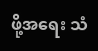ဖို့အရေး သံ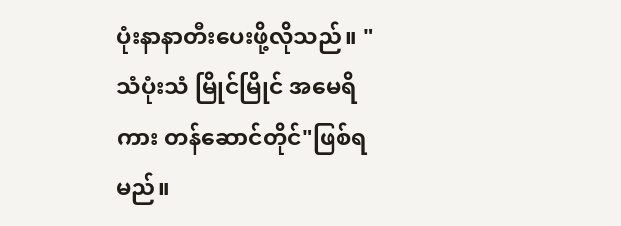ပုံးနာနာတီးပေးဖို့လိုသည်။ "သံပုံးသံ မြိုင်မြိုင် အမေရိကား တန်ဆောင်တိုင်"ဖြစ်ရမည်။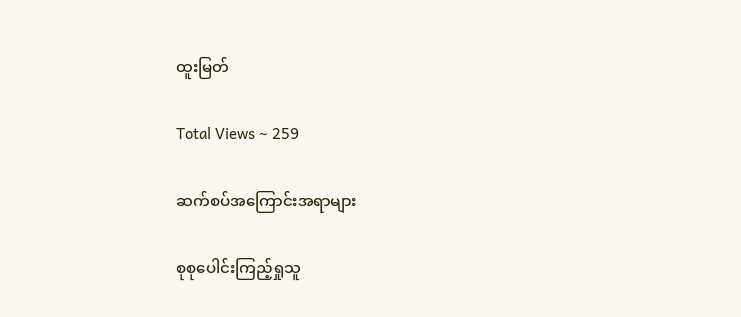ထူးမြတ်

Total Views ~ 259

ဆက်စပ်အကြောင်းအရာများ

စုစုပေါင်းကြည့်ရှုသူ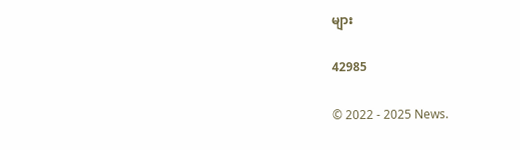များ

42985

© 2022 - 2025 News.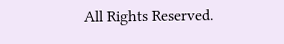All Rights Reserved.